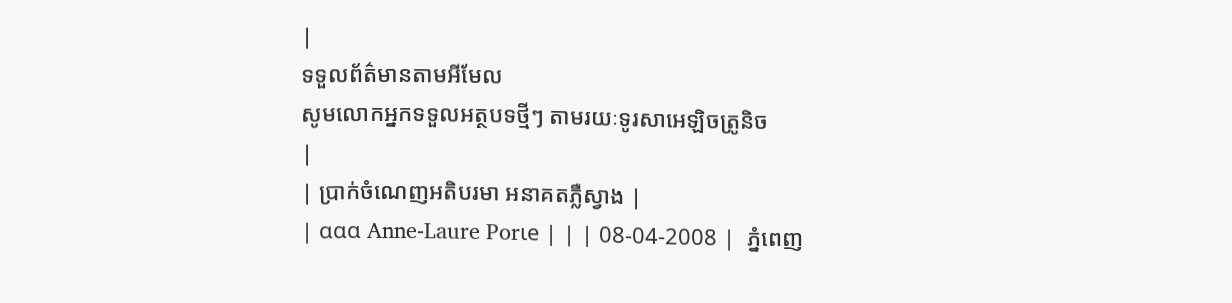|
ទទួលព័ត៌មានតាមអីមែល
សូមលោកអ្នកទទួលអត្ថបទថ្មីៗ តាមរយៈទូរសាអេឡិចត្រូនិច
|
| ប្រាក់ចំណេញអតិបរមា អនាគតភ្លឺស្វាង |
| ααα Anne-Laure Porιe | | | 08-04-2008 |  ភ្នំពេញ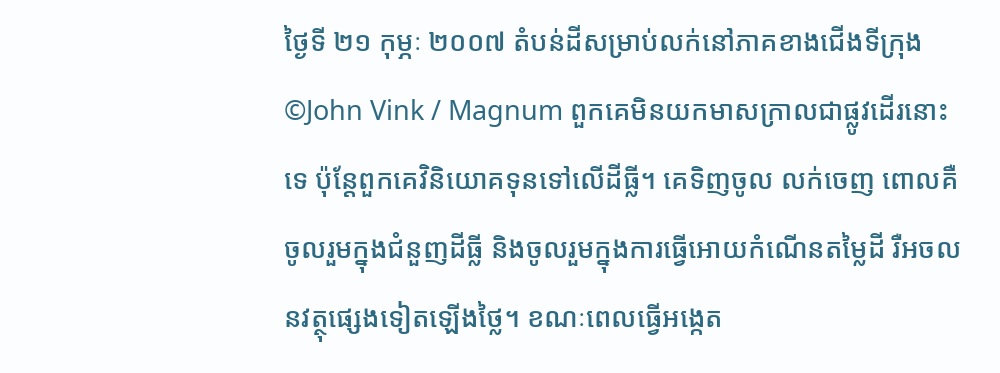ថ្ងៃទី ២១ កុម្ភៈ ២០០៧ តំបន់ដីសម្រាប់លក់នៅភាគខាងជើងទីក្រុង ©John Vink / Magnum ពួកគេមិនយកមាសក្រាលជាផ្លូវដើរនោះទេ ប៉ុន្តែពួកគេវិនិយោគទុនទៅលើដីធ្លី។ គេទិញចូល លក់ចេញ ពោលគឺចូលរួមក្នុងជំនួញដីធ្លី និងចូលរួមក្នុងការធ្វើអោយកំណើនតម្លៃដី រឺអចលនវត្ថុផ្សេងទៀតឡើងថ្លៃ។ ខណៈពេលធ្វើអង្កេត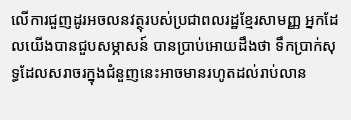លើការជួញដូរអចលនវត្ថុរបស់ប្រជាពលរដ្ឋខ្មែរសាមញ្ញ អ្នកដែលយើងបានជួបសម្ភាសន៍ បានប្រាប់អោយដឹងថា ទឹកប្រាក់សុទ្ធដែលសរាចរក្នុងជំនួញនេះអាចមានរហូតដល់រាប់លាន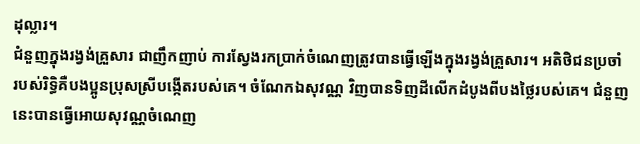ដុល្លារ។
ជំនួញក្នុងរង្វង់គ្រួសារ ជាញឹកញាប់ ការស្វែងរកប្រាក់ចំណេញត្រូវបានធ្វើឡើងក្នុងរង្វង់គ្រួសារ។ អតិថិជនប្រចាំ របស់រិទ្ធិគឺបងប្អូនប្រុសស្រីបង្កើតរបស់គេ។ ចំណែកឯសុវណ្ណ វិញបានទិញដីលើកដំបូងពីបងថ្លៃរបស់គេ។ ជំនួញនេះបានធ្វើអោយសុវណ្ណចំណេញ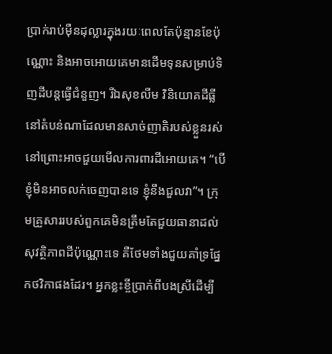ប្រាក់រាប់ម៉ឺនដុល្លារក្នុងរយៈពេលតែប៉ុន្មានខែប៉ុណ្ណោះ និងអាចអោយគេមានដើមទុនសម្រាប់ទិញដីបន្តធ្វើជំនួញ។ រីឯសុខលីម វិនិយោគដីធ្លីនៅតំបន់ណាដែលមានសាច់ញាតិរបស់ខ្លួនរស់នៅព្រោះអាចជួយមើលការពារដីអោយគេ។ “បើខ្ញុំមិនអាចលក់ចេញបានទេ ខ្ញុំនឹងជួលវា”។ ក្រុមគ្រួសាររបស់ពួកគេមិនត្រឹមតែជួយធានាដល់សុវត្ថិភាពដីប៉ុណ្ណោះទេ គឺថែមទាំងជួយគាំទ្រផ្នែកថវិកាផងដែរ។ អ្នកខ្លះខ្ចីប្រាក់ពីបងស្រីដើម្បី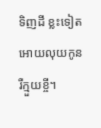ទិញដី ខ្លះទៀតអោយលុយកូន រឺក្មួយខ្ចី។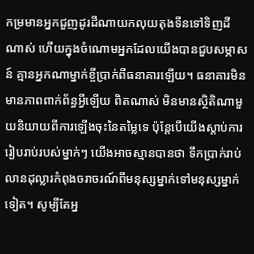កម្រមានអ្នកជួញដូរដីណាយកលុយតុងទីនទៅទិញដីណាស់ ហើយក្នុងចំណោមអ្នកដែលយើងបានជួបសម្ភាសន៍ គ្មានអ្នកណាម្នាក់ខ្ចីប្រាក់ពីធនាគារឡើយ។ ធនាគារមិនមានភាពពាក់ព័ន្ធអ្វីឡើយ ពិតណាស់ មិនមានស្ថិតិណាមួយនិយាយពីការឡើងចុះនៃតម្លៃទេ ប៉ុន្តែបើយើងស្តាប់ការរៀបរាប់របស់ម្នាក់ៗ យើងអាចស្មានបានថា ទឹកប្រាក់រាប់លានដុល្លារកំពុងចរាចរណ៍ពីមនុស្សម្នាក់ទៅមនុស្សម្នាក់ទៀត។ សូម្បីតែអ្ន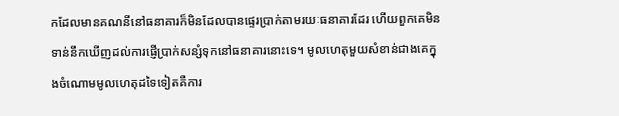កដែលមានគណនីនៅធនាគារក៏មិនដែលបានផ្ទេរប្រាក់តាមរយៈធនាគារដែរ ហើយពួកគេមិនទាន់នឹកឃើញដល់ការផ្ញើប្រាក់សន្សំទុកនៅធនាគារនោះទេ។ មូលហេតុមួយសំខាន់ជាងគេក្នុងចំណោមមូលហេតុដទៃទៀតគឺការ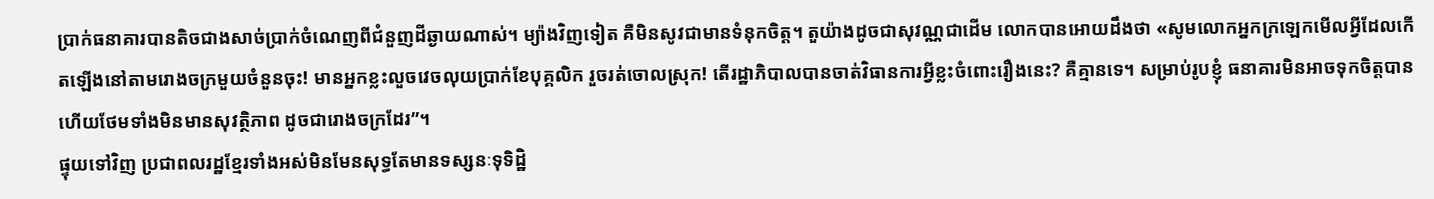ប្រាក់ធនាគារបានតិចជាងសាច់ប្រាក់ចំណេញពីជំនួញដីឆ្ងាយណាស់។ ម្យ៉ាងវិញទៀត គឺមិនសូវជាមានទំនុកចិត្ត។ តួយ៉ាងដូចជាសុវណ្ណជាដើម លោកបានអោយដឹងថា «សូមលោកអ្នកក្រឡេកមើលអ្វីដែលកើតឡើងនៅតាមរោងចក្រមួយចំនួនចុះ! មានអ្នកខ្លះលួចវេចលុយប្រាក់ខែបុគ្គលិក រួចរត់ចោលស្រុក! តើរដ្ឋាភិបាលបានចាត់វិធានការអ្វីខ្លះចំពោះរឿងនេះ? គឺគ្មានទេ។ សម្រាប់រូបខ្ញុំ ធនាគារមិនអាចទុកចិត្តបាន ហើយថែមទាំងមិនមានសុវត្ថិភាព ដូចជារោងចក្រដែរ”។
ផ្ទុយទៅវិញ ប្រជាពលរដ្ឋខ្មែរទាំងអស់មិនមែនសុទ្ធតែមានទស្សនៈទុទិដ្ឋិ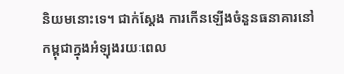និយមនោះទេ។ ជាក់ស្តែង ការកើនឡើងចំនួនធនាគារនៅកម្ពុជាក្នុងអំឡុងរយៈពេល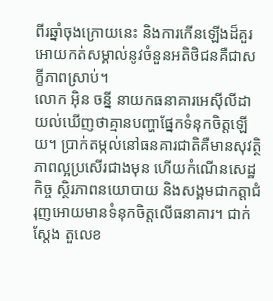ពីរឆ្នាំចុងក្រោយនេះ និងការកើនឡើងដ៏គួរអោយកត់សម្គាល់នូវចំនួនអតិថិជនគឺជាសក្ខីភាពស្រាប់។
លោក អ៊ិន ចន្នី នាយកធនាគារអេស៊ីលីដា យល់ឃើញថាគ្មានបញ្ហាផ្នែកទំនុកចិត្តឡើយ។ ប្រាក់តម្កល់នៅធនគារជាតិគឺមានសុវត្ថិភាពល្អប្រសើរជាងមុន ហើយកំណើនសេដ្ឋកិច្ច ស្ថិរភាពនយោបាយ និងសង្គមជាកត្តាជំរុញអោយមានទំនុកចិត្តលើធនាគារ។ ជាក់ស្តែង តួលេខ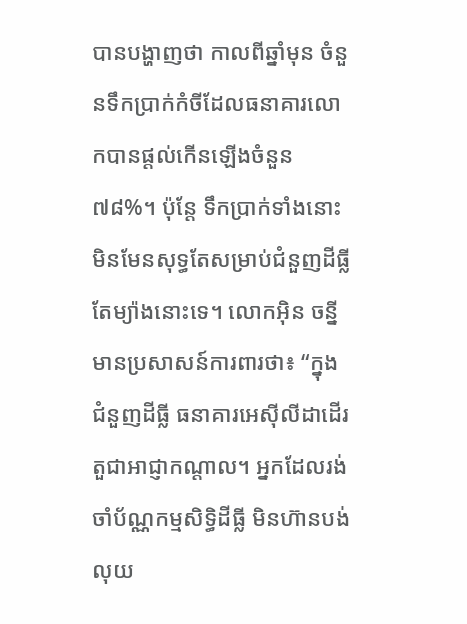បានបង្ហាញថា កាលពីឆ្នាំមុន ចំនួនទឹកប្រាក់កំចីដែលធនាគារលោកបានផ្តល់កើនឡើងចំនួន៧៨%។ ប៉ុន្តែ ទឹកប្រាក់ទាំងនោះមិនមែនសុទ្ធតែសម្រាប់ជំនួញដីធ្លីតែម្យ៉ាងនោះទេ។ លោកអ៊ិន ចន្នី មានប្រសាសន៍ការពារថា៖ “ក្នុងជំនួញដីធ្លី ធនាគារអេស៊ីលីដាដើរតួជាអាជ្ញាកណ្តាល។ អ្នកដែលរង់ចាំប័ណ្ណកម្មសិទ្ធិដីធ្លី មិនហ៊ានបង់លុយ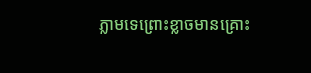ភ្លាមទេព្រោះខ្លាចមានគ្រោះ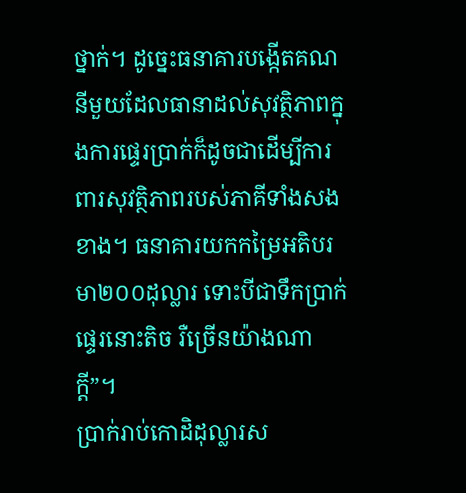ថ្នាក់។ ដូច្នេះធនាគារបង្កើតគណនីមួយដែលធានាដល់សុវត្ថិភាពក្នុងការផ្ទេរប្រាក់ក៏ដូចជាដើម្បីការពារសុវត្ថិភាពរបស់ភាគីទាំងសងខាង។ ធនាគារយកកម្រៃអតិបរមា២០០ដុល្លារ ទោះបីជាទឹកប្រាក់ផ្ទេរនោះតិច រឺច្រើនយ៉ាងណាក្តី”។
ប្រាក់រាប់កោដិដុល្លារស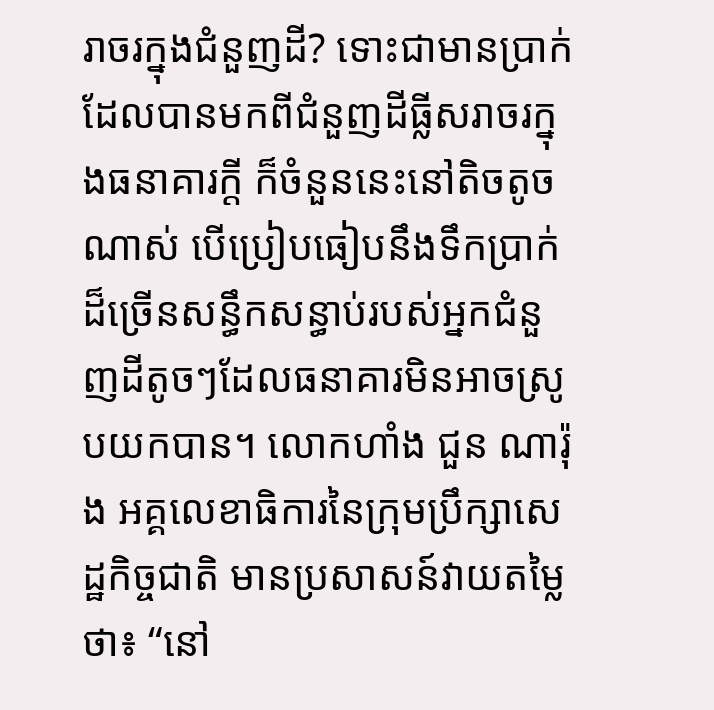រាចរក្នុងជំនួញដី? ទោះជាមានប្រាក់ដែលបានមកពីជំនួញដីធ្លីសរាចរក្នុងធនាគារក្តី ក៏ចំនួននេះនៅតិចតូចណាស់ បើប្រៀបធៀបនឹងទឹកប្រាក់ដ៏ច្រើនសន្ធឹកសន្ធាប់របស់អ្នកជំនួញដីតូចៗដែលធនាគារមិនអាចស្រូបយកបាន។ លោកហាំង ជួន ណារ៉ុង អគ្គលេខាធិការនៃក្រុមប្រឹក្សាសេដ្ឋកិច្ចជាតិ មានប្រសាសន៍វាយតម្លៃថា៖ “នៅ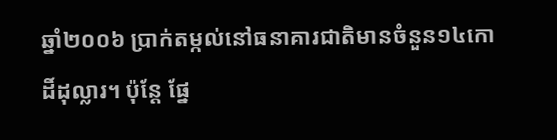ឆ្នាំ២០០៦ ប្រាក់តម្កល់នៅធនាគារជាតិមានចំនួន១៤កោដិ៍ដុល្លារ។ ប៉ុន្តែ ផ្នែ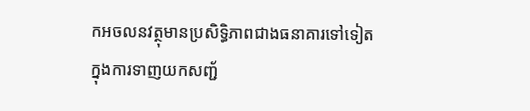កអចលនវត្ថុមានប្រសិទ្ធិភាពជាងធនាគារទៅទៀត ក្នុងការទាញយកសញ្ជ័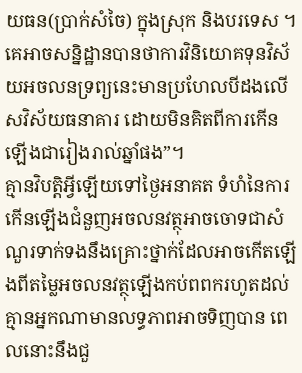យធន(ប្រាក់សំចៃ) ក្នុងស្រុក និងបរទេស ។ គេអាចសន្និដ្ឋានបានថាការវិនិយោគទុនវិស័យអចលនទ្រព្យនេះមានប្រហែលបីដងលើសវិស័យធនាគារ ដោយមិនគិតពីការកើនឡើងជារៀងរាល់ឆ្នាំផង”។
គ្មានវិបត្តិអ្វីឡើយទៅថ្ងៃអនាគត ទំហំនៃការកើនឡើងជំនួញអចលនវត្ថុអាចចោទជាសំណួរទាក់ទងនឹងគ្រោះថ្នាក់ដែលអាចកើតឡើងពីតម្លៃអចលនវត្ថុឡើងកប់ពពករហូតដល់គ្មានអ្នកណាមានលទ្ធភាពអាចទិញបាន ពេលនោះនឹងជួ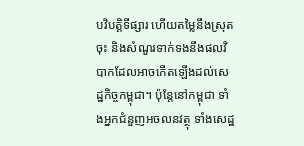បវិបត្តិទីផ្សារ ហើយតម្លៃនឹងស្រុតចុះ និងសំណួរទាក់ទងនឹងផលវិបាកដែលអាចកើតឡើងដល់សេដ្ឋកិច្ចកម្ពុជា។ ប៉ុន្តែនៅកម្ពុជា ទាំងអ្នកជំនួញអចលនវត្ថុ ទាំងសេដ្ឋ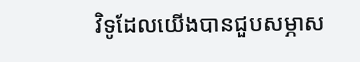វិទូដែលយើងបានជួបសម្ភាស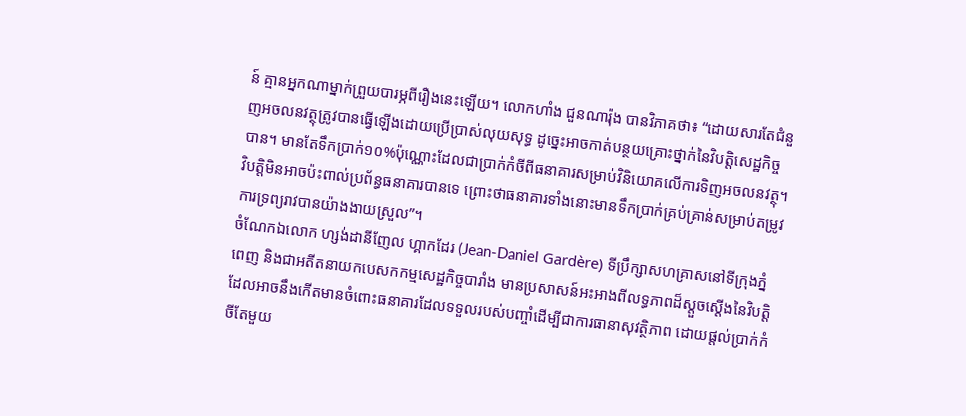ន៍ គ្មានអ្នកណាម្នាក់ព្រួយបារម្ភពីរឿងនេះឡើយ។ លោកហាំង ជួនណារ៉ុង បានវិភាគថា៖ “ដោយសារតែជំនួញអចលនវត្ថុត្រូវបានធ្វើឡើងដោយប្រើប្រាស់លុយសុទ្ធ ដូច្នេះអាចកាត់បន្ថយគ្រោះថ្នាក់នៃវិបត្តិសេដ្ឋកិច្ចបាន។ មានតែទឹកប្រាក់១០%ប៉ុណ្ណោះដែលជាប្រាក់កំចីពីធនាគារសម្រាប់វិនិយោគលើការទិញអចលនវត្ថុ។ វិបត្តិមិនអាចប៉ះពាល់ប្រព័ន្ធធនាគារបានទេ ព្រោះថាធនាគារទាំងនោះមានទឹកប្រាក់គ្រប់គ្រាន់សម្រាប់តម្រូវការទ្រព្យរាវបានយ៉ាងងាយស្រួល”។
ចំណែកឯលោក ហ្សង់ដានីញែល ហ្គាកដែរ (Jean-Daniel Gardère) ទីប្រឹក្សាសហគ្រាសនៅទីក្រុងភ្នំពេញ និងជាអតីតនាយកបេសកកម្មសេដ្ឋកិច្ចបារាំង មានប្រសាសន៍អះអាងពីលទ្ធភាពដ៏ស្តួចស្តើងនៃវិបត្តិដែលអាចនឹងកើតមានចំពោះធនាគារដែលទទួលរបស់បញ្ចាំដើម្បីជាការធានាសុវត្ថិភាព ដោយផ្តល់ប្រាក់កំចីតែមួយ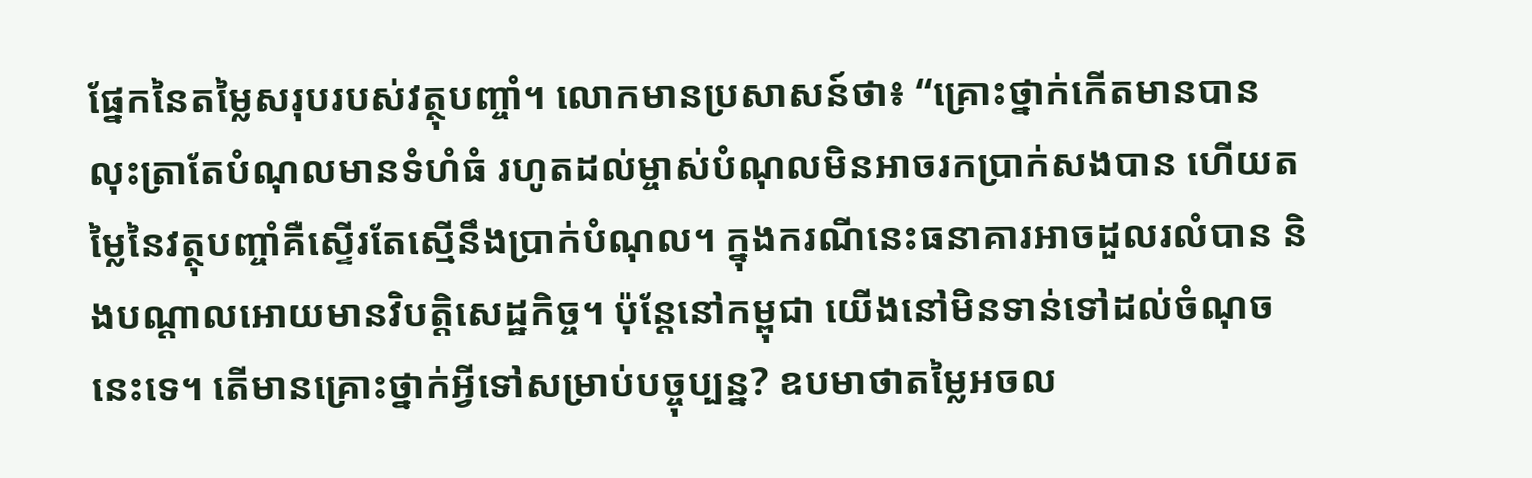ផ្នែកនៃតម្លៃសរុបរបស់វត្ថុបញ្ចាំ។ លោកមានប្រសាសន៍ថា៖ “គ្រោះថ្នាក់កើតមានបាន លុះត្រាតែបំណុលមានទំហំធំ រហូតដល់ម្ចាស់បំណុលមិនអាចរកប្រាក់សងបាន ហើយតម្លៃនៃវត្ថុបញ្ចាំគឺស្ទើរតែស្មើនឹងប្រាក់បំណុល។ ក្នុងករណីនេះធនាគារអាចដួលរលំបាន និងបណ្តាលអោយមានវិបត្តិសេដ្ឋកិច្ច។ ប៉ុន្តែនៅកម្ពុជា យើងនៅមិនទាន់ទៅដល់ចំណុចនេះទេ។ តើមានគ្រោះថ្នាក់អ្វីទៅសម្រាប់បច្ចុប្បន្ន? ឧបមាថាតម្លៃអចល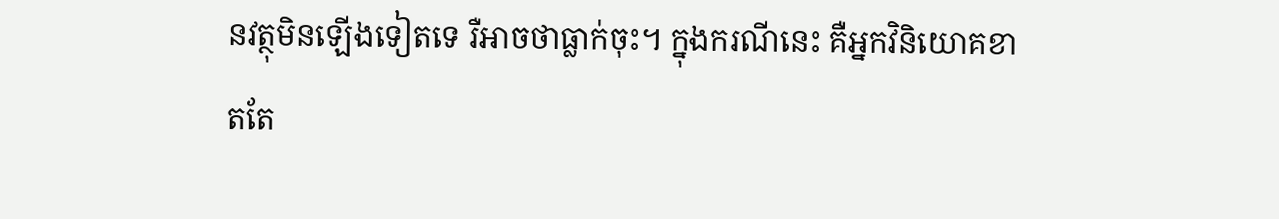នវត្ថុមិនឡើងទៀតទេ រឺអាចថាធ្លាក់ចុះ។ ក្នុងករណីនេះ គឺអ្នកវិនិយោគខាតតែ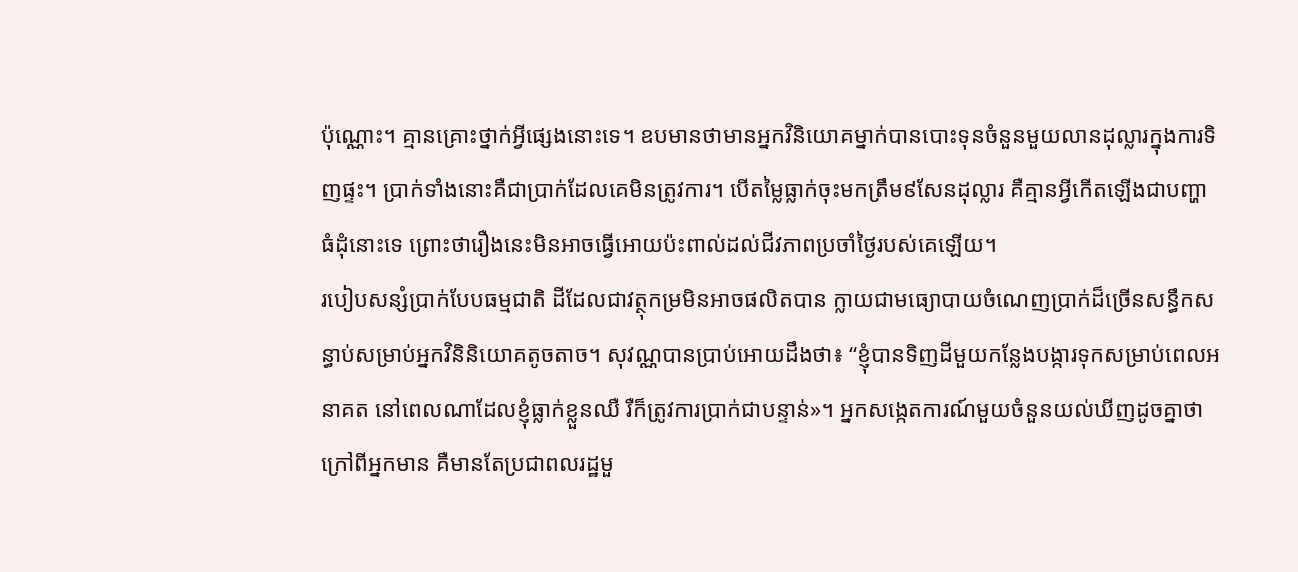ប៉ុណ្ណោះ។ គ្មានគ្រោះថ្នាក់អ្វីផ្សេងនោះទេ។ ឧបមានថាមានអ្នកវិនិយោគម្នាក់បានបោះទុនចំនួនមួយលានដុល្លារក្នុងការទិញផ្ទះ។ ប្រាក់ទាំងនោះគឺជាប្រាក់ដែលគេមិនត្រូវការ។ បើតម្លៃធ្លាក់ចុះមកត្រឹម៩សែនដុល្លារ គឺគ្មានអ្វីកើតឡើងជាបញ្ហាធំដុំនោះទេ ព្រោះថារឿងនេះមិនអាចធ្វើអោយប៉ះពាល់ដល់ជីវភាពប្រចាំថ្ងៃរបស់គេឡើយ។
របៀបសន្សំប្រាក់បែបធម្មជាតិ ដីដែលជាវត្ថុកម្រមិនអាចផលិតបាន ក្លាយជាមធ្យោបាយចំណេញប្រាក់ដ៏ច្រើនសន្ធឹកសន្ធាប់សម្រាប់អ្នកវិនិនិយោគតូចតាច។ សុវណ្ណបានប្រាប់អោយដឹងថា៖ “ខ្ញុំបានទិញដីមួយកន្លែងបង្ការទុកសម្រាប់ពេលអនាគត នៅពេលណាដែលខ្ញុំធ្លាក់ខ្លួនឈឺ រឺក៏ត្រូវការប្រាក់ជាបន្ទាន់»។ អ្នកសង្កេតការណ៍មួយចំនួនយល់ឃីញដូចគ្នាថា ក្រៅពីអ្នកមាន គឺមានតែប្រជាពលរដ្ឋមួ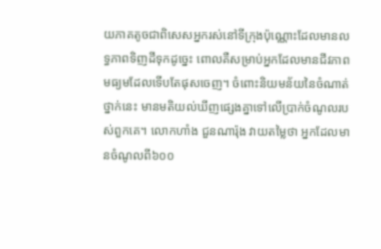យភាគតូចជាពិសេសអ្នករស់នៅទីក្រុងប៉ុណ្ណោះដែលមានលទ្ធភាពទិញដីទុកដូច្នេះ ពោលគឺសម្រាប់អ្នកដែលមានជីវភាពមធ្យមដែលទើបតែផុសចេញ។ ចំពោះនិយមន័យនៃចំណាត់ថ្នាក់នេះ មានមតិយល់ឃីញផ្សេងគ្នាទៅលើប្រាក់ចំណូលរបស់ពួកគេ។ លោកហាំង ជួនណារ៉ុង វាយតម្លៃថា អ្នកដែលមានចំណូលពី៦០០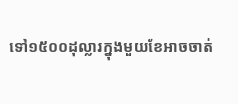ទៅ១៥០០ដុល្លារក្នុងមួយខែអាចចាត់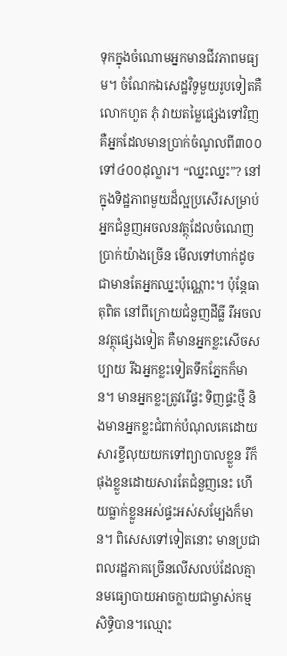ទុកក្នុងចំណោមអ្នកមានជីវភាពមធ្យម។ ចំណែកឯសេដ្ឋវិទូមួយរូបទៀតគឺលោកហួត ភុំ វាយតម្លៃផ្សេងទៅវិញ គឺអ្នកដែលមានប្រាក់ចំណូលពី៣០០ទៅ៤០០ដុល្លារ។ “ឈ្នះឈ្នះ”? នៅក្នុងទិដ្ឋភាពមួយដ៏ល្អប្រសើរសម្រាប់អ្នកជំនួញអចលនវត្ថុដែលចំណេញប្រាក់យ៉ាងច្រើន មើលទៅហាក់ដូចជាមានតែអ្នកឈ្នះប៉ុណ្ណោះ។ ប៉ុន្តែធាតុពិត នៅពីក្រោយជំនួញដីធ្លី រឺអចលនវត្ថុផ្សេងទៀត គឺមានអ្នកខ្លះសើចសប្បាយ រីឯអ្នកខ្លះទៀតទឹកភ្នែកក៏មាន។ មានអ្នកខ្លះត្រូវរើផ្ទះ ទិញផ្ទះថ្មី និងមានអ្នកខ្លះជំពាក់បំណុលគេដោយសារខ្ចីលុយយកទៅព្យាបាលខ្លួន រឺក៏ផុងខ្លួនដោយសារតែជំនួញនេះ ហើយធ្លាក់ខ្លួនអស់ផ្ទះអស់សម្បែងក៏មាន។ ពិសេសទៅទៀតនោះ មានប្រជាពលរដ្ឋភាគច្រើនលើសលប់ដែលគ្មានមធ្យោបាយអាចក្លាយជាម្ចាស់កម្មសិទ្ធិបាន។ឈ្មោះ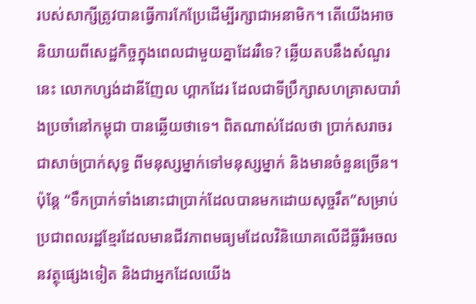របស់សាក្សីត្រូវបានធ្វើការកែប្រែដើម្បីរក្សាជាអនាមិក។ តើយើងអាចនិយាយពីសេដ្ឋកិច្ចក្នុងពេលជាមួយគ្នាដែររឺទេ? ឆ្លើយតបនឹងសំណួរនេះ លោកហ្សង់ដានីញែល ហ្គាកដែរ ដែលជាទីប្រឹក្សាសហគ្រាសបារាំងប្រចាំនៅកម្ពុជា បានឆ្លើយថាទេ។ ពិតណាស់ដែលថា ប្រាក់សរាចរជាសាច់ប្រាក់សុទ្ធ ពីមនុស្សម្នាក់ទៅមនុស្សម្នាក់ និងមានចំនួនច្រើន។ ប៉ុន្តែ “ទឹកប្រាក់ទាំងនោះជាប្រាក់ដែលបានមកដោយសុច្ចរឹត”សម្រាប់ប្រជាពលរដ្ឋខែ្មរដែលមានជីវភាពមធ្យមដែលវិនិយោគលើដីធ្លីរឺអចលនវត្ថុផ្សេងទៀត និងជាអ្នកដែលយើង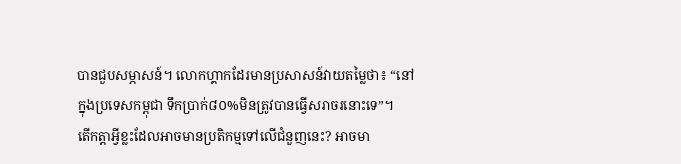បានជួបសម្ភាសន៍។ លោកហ្គាកដែរមានប្រសាសន៍វាយតម្លៃថា៖ “នៅក្នុងប្រទេសកម្ពុជា ទឹកប្រាក់៨០%មិនត្រូវបានធ្វើសរាចរនោះទេ”។
តើកត្តាអ្វីខ្លះដែលអាចមានប្រតិកម្មទៅលើជំនួញនេះ? អាចមា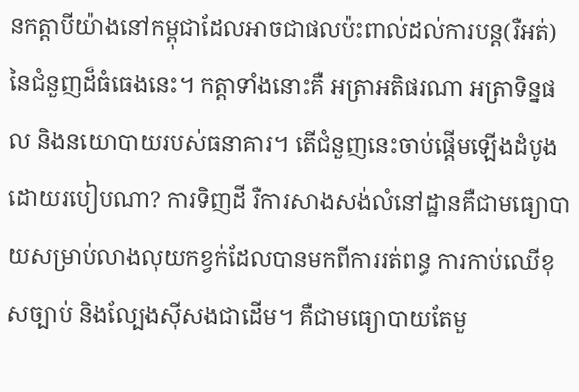នកត្តាបីយ៉ាងនៅកម្ពុជាដែលអាចជាផលប៉ះពាល់ដល់ការបន្ត(រឺអត់)នៃជំនួញដ៏ធំធេងនេះ។ កត្តាទាំងនោះគឺ អត្រាអតិផរណា អត្រាទិន្នផល និងនយោបាយរបស់ធនាគារ។ តើជំនួញនេះចាប់ផ្តើមឡើងដំបូងដោយរបៀបណា? ការទិញដី រឺការសាងសង់លំនៅដ្ឋានគឺជាមធ្យោបាយសម្រាប់លាងលុយកខ្វក់ដែលបានមកពីការរត់ពន្ធ ការកាប់ឈើខុសច្បាប់ និងល្បែងស៊ីសងជាដើម។ គឺជាមធ្យោបាយតែមួ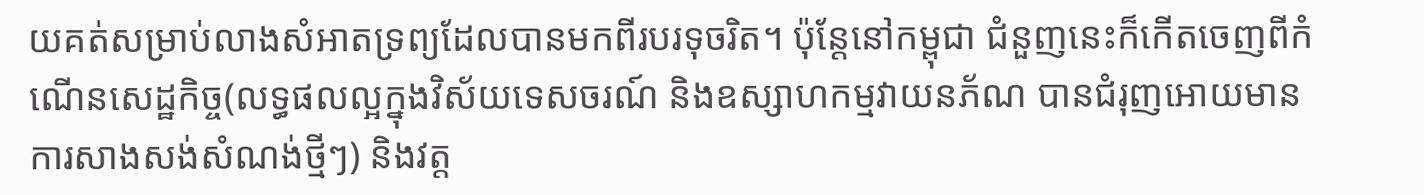យគត់សម្រាប់លាងសំអាតទ្រព្យដែលបានមកពីរបរទុចរិត។ ប៉ុន្តែនៅកម្ពុជា ជំនួញនេះក៏កើតចេញពីកំណើនសេដ្ឋកិច្ច(លទ្ធផលល្អក្នុងវិស័យទេសចរណ៍ និងឧស្សាហកម្មវាយនភ័ណ បានជំរុញអោយមានការសាងសង់សំណង់ថ្មីៗ) និងវត្ត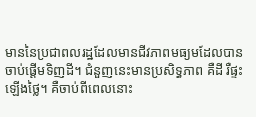មាននៃប្រជាពលរដ្ឋដែលមានជីវភាពមធ្យមដែលបានចាប់ផ្តើមទិញដី។ ជំនួញនេះមានប្រសិទ្ធភាព គឺដី រឺផ្ទះឡើងថ្លៃ។ គឺចាប់ពីពេលនោះ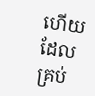ហើយដែលគ្រប់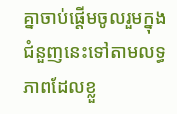គ្នាចាប់ផ្តើមចូលរួមក្នុងជំនួញនេះទៅតាមលទ្ធភាពដែលខ្លួ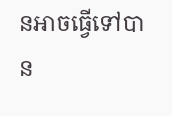នអាចធ្វើទៅបាន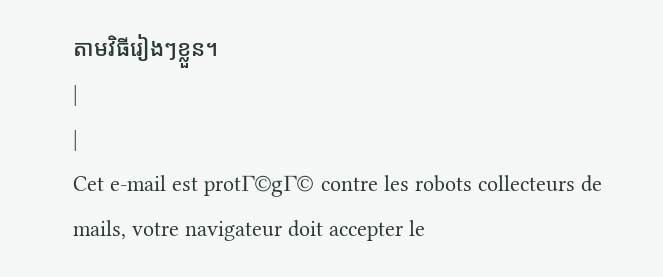តាមវិធីរៀងៗខ្លួន។
|
|
Cet e-mail est protΓ©gΓ© contre les robots collecteurs de mails, votre navigateur doit accepter le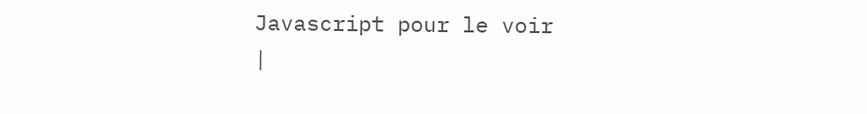Javascript pour le voir
|